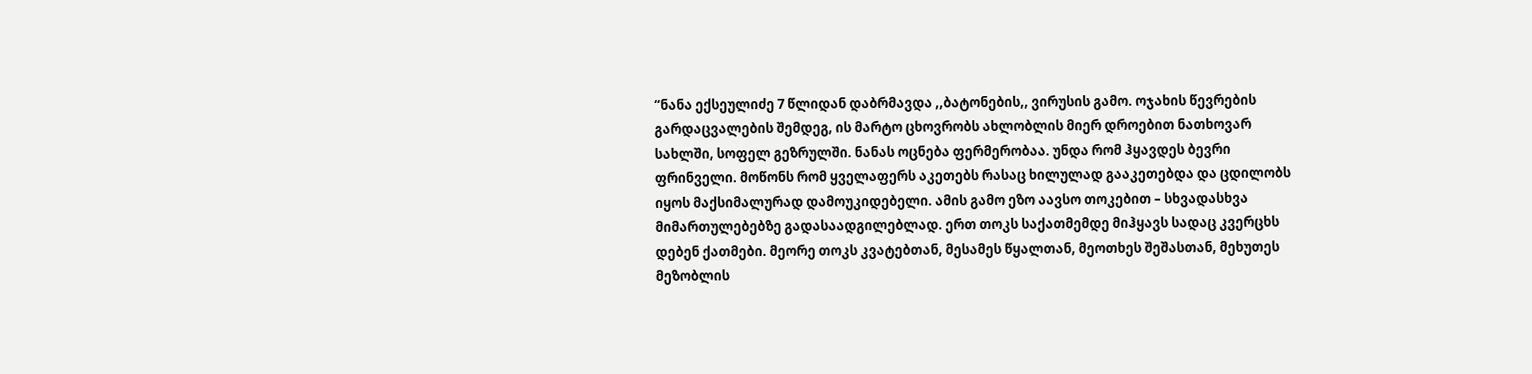“ნანა ექსეულიძე 7 წლიდან დაბრმავდა ,,ბატონების,, ვირუსის გამო. ოჯახის წევრების გარდაცვალების შემდეგ, ის მარტო ცხოვრობს ახლობლის მიერ დროებით ნათხოვარ სახლში, სოფელ გეზრულში. ნანას ოცნება ფერმერობაა. უნდა რომ ჰყავდეს ბევრი ფრინველი. მოწონს რომ ყველაფერს აკეთებს რასაც ხილულად გააკეთებდა და ცდილობს იყოს მაქსიმალურად დამოუკიდებელი. ამის გამო ეზო აავსო თოკებით – სხვადასხვა მიმართულებებზე გადასაადგილებლად. ერთ თოკს საქათმემდე მიჰყავს სადაც კვერცხს დებენ ქათმები. მეორე თოკს კვატებთან, მესამეს წყალთან, მეოთხეს შეშასთან, მეხუთეს მეზობლის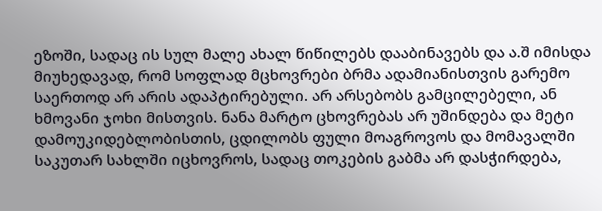ეზოში, სადაც ის სულ მალე ახალ წიწილებს დააბინავებს და ა.შ იმისდა მიუხედავად, რომ სოფლად მცხოვრები ბრმა ადამიანისთვის გარემო საერთოდ არ არის ადაპტირებული. არ არსებობს გამცილებელი, ან ხმოვანი ჯოხი მისთვის. ნანა მარტო ცხოვრებას არ უშინდება და მეტი დამოუკიდებლობისთის, ცდილობს ფული მოაგროვოს და მომავალში საკუთარ სახლში იცხოვროს, სადაც თოკების გაბმა არ დასჭირდება,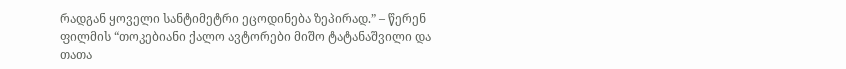რადგან ყოველი სანტიმეტრი ეცოდინება ზეპირად.” – წერენ ფილმის “თოკებიანი ქალო ავტორები მიშო ტატანაშვილი და თათა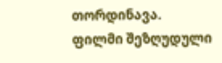თორდინავა.
ფილმი შეზღუდული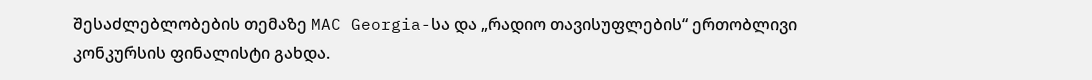შესაძლებლობების თემაზე MAC Georgia-სა და „რადიო თავისუფლების“ ერთობლივი კონკურსის ფინალისტი გახდა.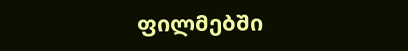ფილმებში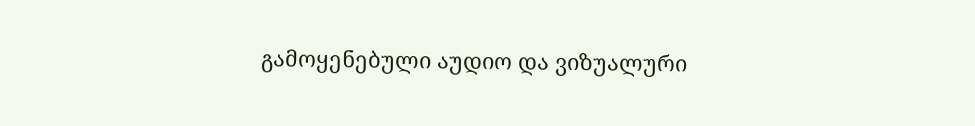გამოყენებული აუდიო და ვიზუალური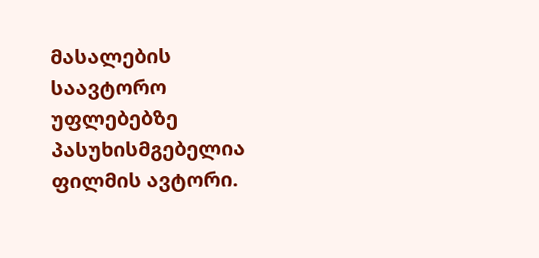მასალების საავტორო უფლებებზე პასუხისმგებელია ფილმის ავტორი.